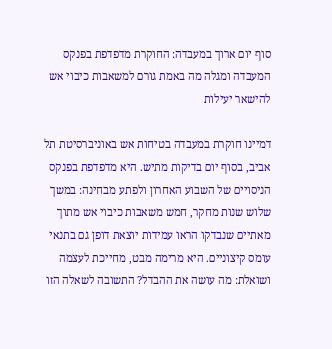סוף יום ארוך במעבדה: החוקרת מדפדפת בפנקס המעבדה ומגלה מה באמת גורם למשאבות כיבוי אש להישאר יעילות

דמיינו חוקרת במעבדה בטיחות אש באוניברסיטת תל אביב, בסוף יום בדיקות מתיש. היא מדפדפת בפנקס הניסויים של השבוע האחרון ולפתע מבחינה: במשך שלוש שנות מחקר, חמש משאבות כיבוי אש מתוך מאתיים שנבדקו הראו עמידות יוצאת דופן גם בתנאי עומס קיצוניים. היא מרימה מבט, מחייכת לעצמה ושואלת: מה עושה את ההבדל? התשובה לשאלה הזו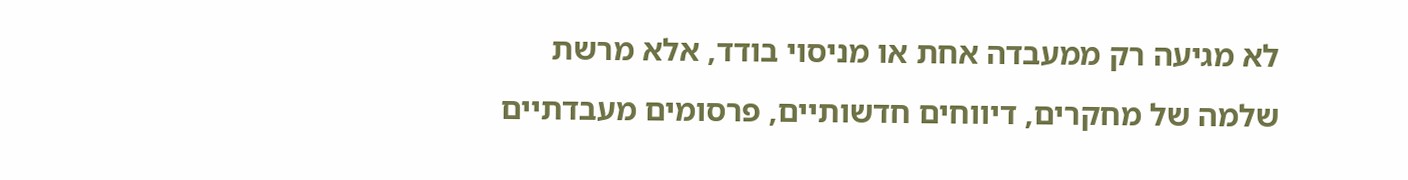לא מגיעה רק ממעבדה אחת או מניסוי בודד, אלא מרשת שלמה של מחקרים, דיווחים חדשותיים, פרסומים מעבדתיים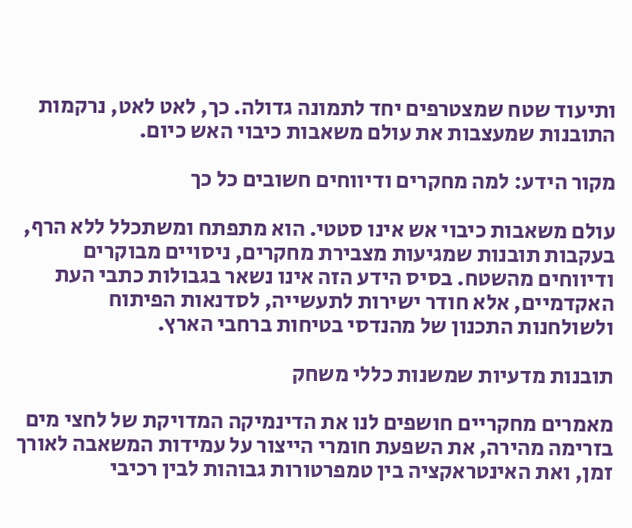ותיעוד שטח שמצטרפים יחד לתמונה גדולה. כך, לאט לאט, נרקמות התובנות שמעצבות את עולם משאבות כיבוי האש כיום.

מקור הידע: למה מחקרים ודיווחים חשובים כל כך

עולם משאבות כיבוי אש אינו סטטי. הוא מתפתח ומשתכלל ללא הרף, בעקבות תובנות שמגיעות מצבירת מחקרים, ניסויים מבוקרים ודיווחים מהשטח. בסיס הידע הזה אינו נשאר בגבולות כתבי העת האקדמיים, אלא חודר ישירות לתעשייה, לסדנאות הפיתוח ולשולחנות התכנון של מהנדסי בטיחות ברחבי הארץ.

תובנות מדעיות שמשנות כללי משחק

מאמרים מחקריים חושפים לנו את הדינמיקה המדויקת של לחצי מים בזרימה מהירה, את השפעת חומרי הייצור על עמידות המשאבה לאורך זמן, ואת האינטראקציה בין טמפרטורות גבוהות לבין רכיבי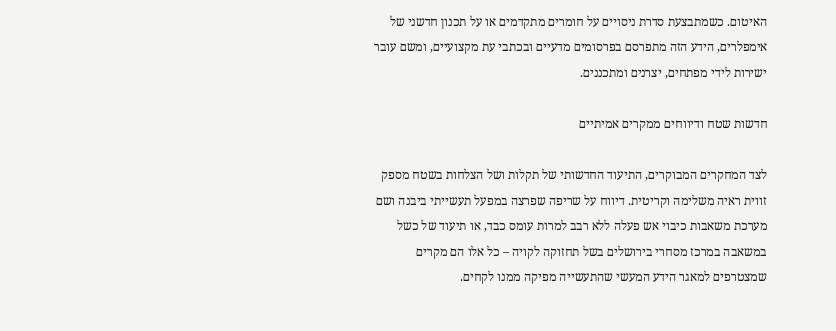האיטום. כשמתבצעת סדרת ניסויים על חומרים מתקדמים או על תכנון חדשני של אימפלרים, הידע הזה מתפרסם בפרסומים מדעיים ובכתבי עת מקצועיים, ומשם עובר ישירות לידי מפתחים, יצרנים ומתכננים.

חדשות שטח ודיווחים ממקרים אמיתיים

לצד המחקרים המבוקרים, התיעוד החדשותי של תקלות ושל הצלחות בשטח מספק זווית ראיה משלימה וקריטית. דיווח על שריפה שפרצה במפעל תעשייתי ביבנה ושם מערכת משאבות כיבוי אש פעלה ללא רבב למרות עומס כבד, או תיעוד של כשל במשאבה במרכז מסחרי בירושלים בשל תחזוקה לקויה – כל אלו הם מקרים שמצטרפים למאגר הידע המעשי שהתעשייה מפיקה ממנו לקחים.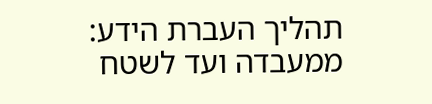תהליך העברת הידע: ממעבדה ועד לשטח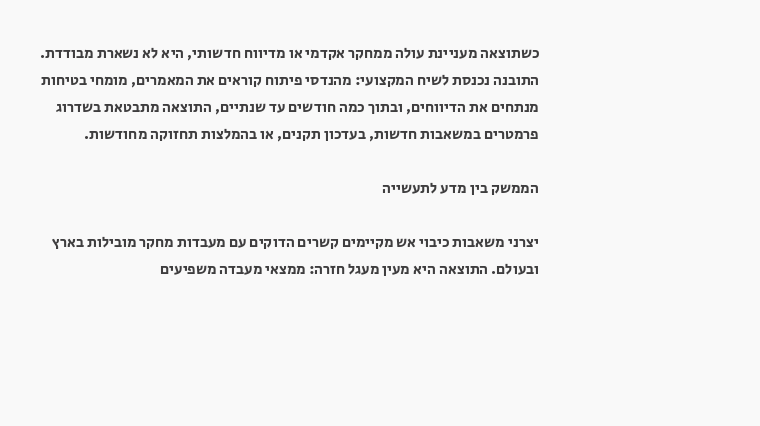כשתוצאה מעניינת עולה ממחקר אקדמי או מדיווח חדשותי, היא לא נשארת מבודדת. התובנה נכנסת לשיח המקצועי: מהנדסי פיתוח קוראים את המאמרים, מומחי בטיחות מנתחים את הדיווחים, ובתוך כמה חודשים עד שנתיים, התוצאה מתבטאת בשדרוג פרמטרים במשאבות חדשות, בעדכון תקנים, או בהמלצות תחזוקה מחודשות.

הממשק בין מדע לתעשייה

יצרני משאבות כיבוי אש מקיימים קשרים הדוקים עם מעבדות מחקר מובילות בארץ ובעולם. התוצאה היא מעין מעגל חזרה: ממצאי מעבדה משפיעים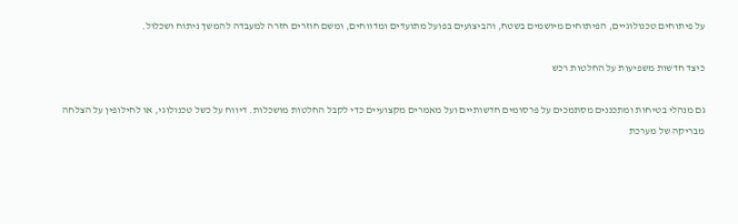על פיתוחים טכנולוגיים, הפיתוחים מיושמים בשטח, והביצועים בפועל מתועדים ומדווחים, ומשם חוזרים חזרה למעבדה להמשך ניתוח ושכלול.

כיצד חדשות משפיעות על החלטות רכש

גם מנהלי בטיחות ומתכננים מסתמכים על פרסומים חדשותיים ועל מאמרים מקצועיים כדי לקבל החלטות מושכלות. דיווח על כשל טכנולוגי, או לחילופין על הצלחה מבריקה של מערכת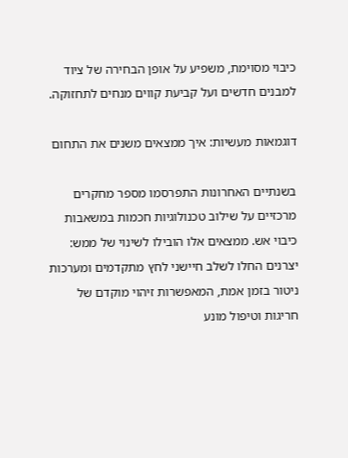כיבוי מסוימת, משפיע על אופן הבחירה של ציוד למבנים חדשים ועל קביעת קווים מנחים לתחזוקה.

דוגמאות מעשיות: איך ממצאים משנים את התחום

בשנתיים האחרונות התפרסמו מספר מחקרים מרכזיים על שילוב טכנולוגיות חכמות במשאבות כיבוי אש. ממצאים אלו הובילו לשינוי של ממש: יצרנים החלו לשלב חיישני לחץ מתקדמים ומערכות ניטור בזמן אמת, המאפשרות זיהוי מוקדם של חריגות וטיפול מונע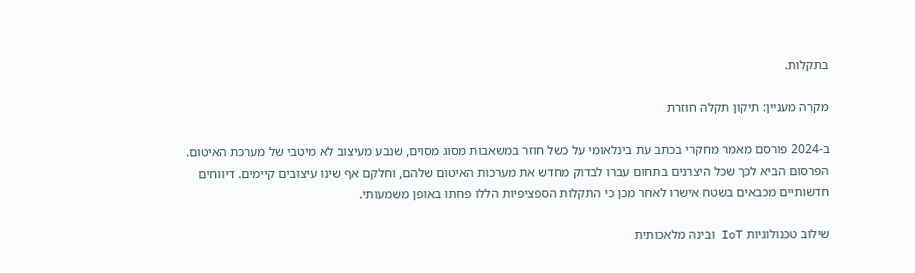בתקלות.

מקרה מעניין: תיקון תקלה חוזרת

ב-2024 פורסם מאמר מחקרי בכתב עת בינלאומי על כשל חוזר במשאבות מסוג מסוים, שנבע מעיצוב לא מיטבי של מערכת האיטום. הפרסום הביא לכך שכל היצרנים בתחום עברו לבדוק מחדש את מערכות האיטום שלהם, וחלקם אף שינו עיצובים קיימים. דיווחים חדשותיים מכבאים בשטח אישרו לאחר מכן כי התקלות הספציפיות הללו פחתו באופן משמעותי.

שילוב טכנולוגיות IoT ובינה מלאכותית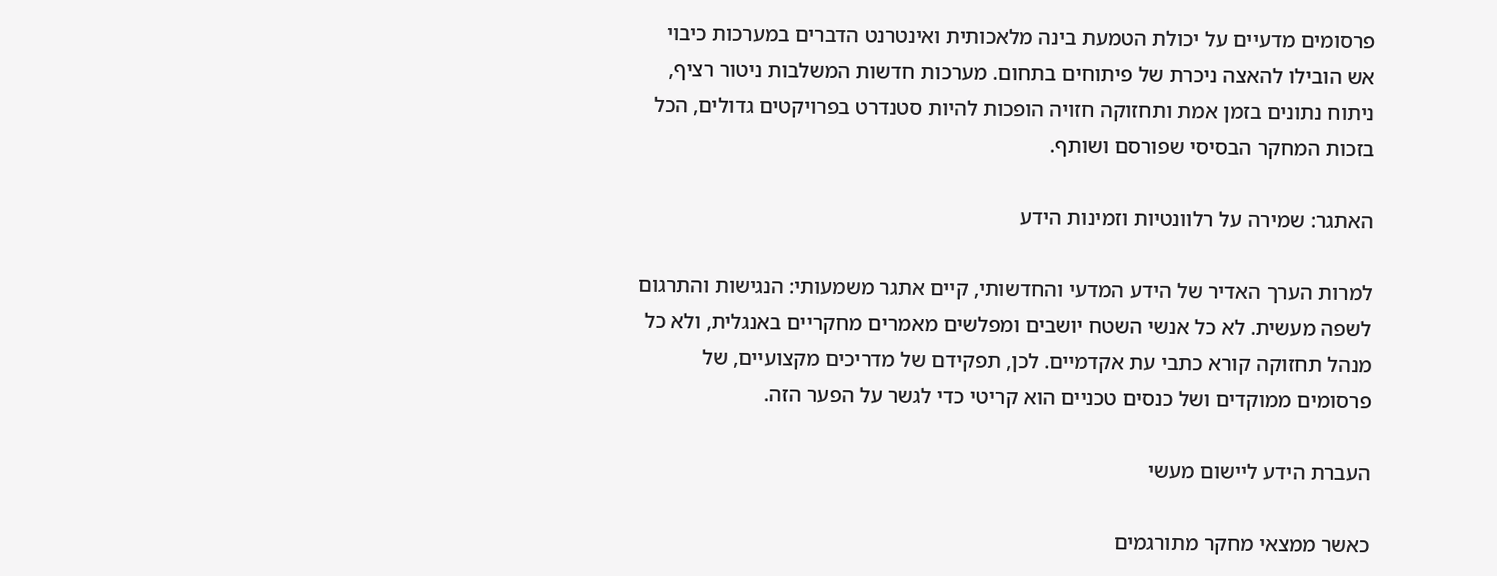פרסומים מדעיים על יכולת הטמעת בינה מלאכותית ואינטרנט הדברים במערכות כיבוי אש הובילו להאצה ניכרת של פיתוחים בתחום. מערכות חדשות המשלבות ניטור רציף, ניתוח נתונים בזמן אמת ותחזוקה חזויה הופכות להיות סטנדרט בפרויקטים גדולים, הכל בזכות המחקר הבסיסי שפורסם ושותף.

האתגר: שמירה על רלוונטיות וזמינות הידע

למרות הערך האדיר של הידע המדעי והחדשותי, קיים אתגר משמעותי: הנגישות והתרגום לשפה מעשית. לא כל אנשי השטח יושבים ומפלשים מאמרים מחקריים באנגלית, ולא כל מנהל תחזוקה קורא כתבי עת אקדמיים. לכן, תפקידם של מדריכים מקצועיים, של פרסומים ממוקדים ושל כנסים טכניים הוא קריטי כדי לגשר על הפער הזה.

העברת הידע ליישום מעשי

כאשר ממצאי מחקר מתורגמים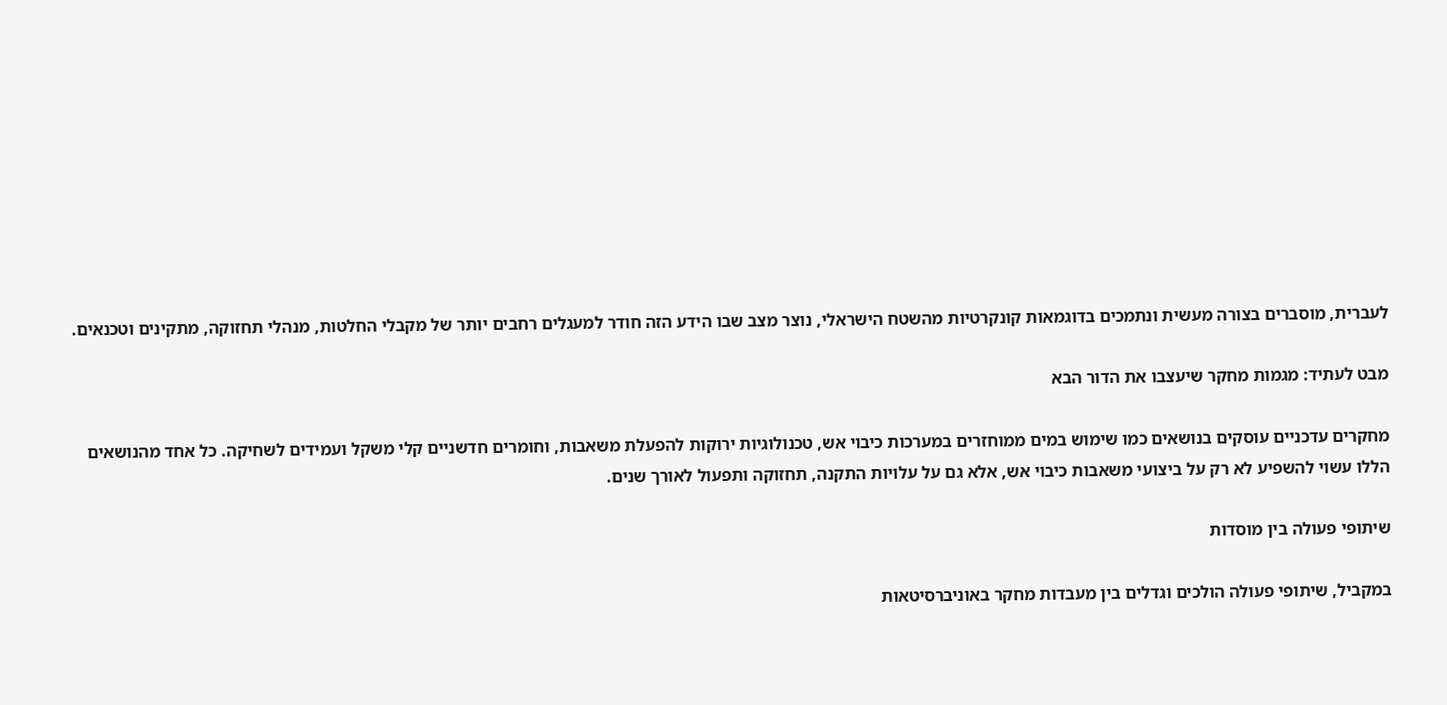לעברית, מוסברים בצורה מעשית ונתמכים בדוגמאות קונקרטיות מהשטח הישראלי, נוצר מצב שבו הידע הזה חודר למעגלים רחבים יותר של מקבלי החלטות, מנהלי תחזוקה, מתקינים וטכנאים.

מבט לעתיד: מגמות מחקר שיעצבו את הדור הבא

מחקרים עדכניים עוסקים בנושאים כמו שימוש במים ממוחזרים במערכות כיבוי אש, טכנולוגיות ירוקות להפעלת משאבות, וחומרים חדשניים קלי משקל ועמידים לשחיקה. כל אחד מהנושאים הללו עשוי להשפיע לא רק על ביצועי משאבות כיבוי אש, אלא גם על עלויות התקנה, תחזוקה ותפעול לאורך שנים.

שיתופי פעולה בין מוסדות

במקביל, שיתופי פעולה הולכים וגדלים בין מעבדות מחקר באוניברסיטאות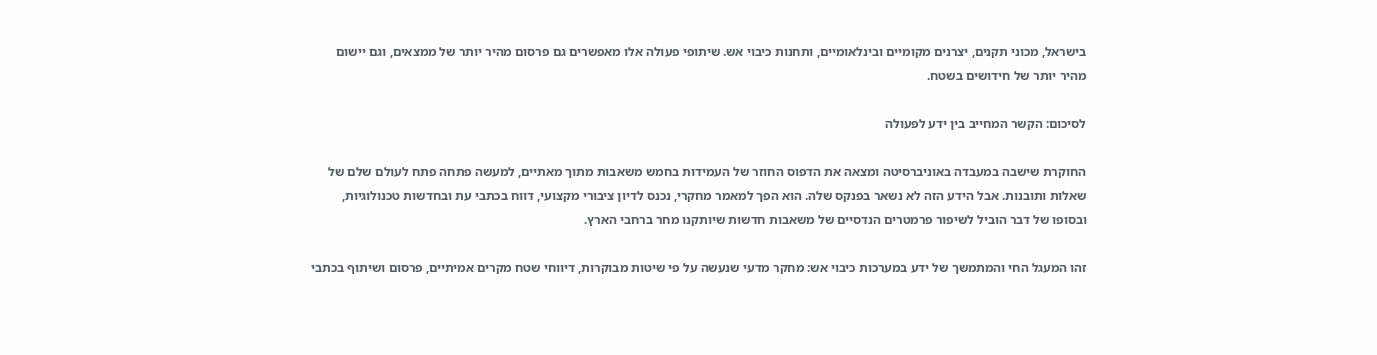בישראל, מכוני תקנים, יצרנים מקומיים ובינלאומיים, ותחנות כיבוי אש. שיתופי פעולה אלו מאפשרים גם פרסום מהיר יותר של ממצאים, וגם יישום מהיר יותר של חידושים בשטח.

לסיכום: הקשר המחייב בין ידע לפעולה

החוקרת שישבה במעבדה באוניברסיטה ומצאה את הדפוס החוזר של העמידות בחמש משאבות מתוך מאתיים, למעשה פתחה פתח לעולם שלם של שאלות ותובנות. אבל הידע הזה לא נשאר בפנקס שלה. הוא הפך למאמר מחקרי, נכנס לדיון ציבורי מקצועי, דווח בכתבי עת ובחדשות טכנולוגיות, ובסופו של דבר הוביל לשיפור פרמטרים הנדסיים של משאבות חדשות שיותקנו מחר ברחבי הארץ.

זהו המעגל החי והמתמשך של ידע במערכות כיבוי אש: מחקר מדעי שנעשה על פי שיטות מבוקרות, דיווחי שטח מקרים אמיתיים, פרסום ושיתוף בכתבי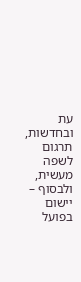עת ובחדשות, תרגום לשפה מעשית, ולבסוף – יישום בפועל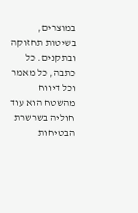במוצרים, בשיטות תחזוקה ובתקנים. כל כתבה, כל מאמר וכל דיווח מהשטח הוא עוד חוליה בשרשרת הבטיחות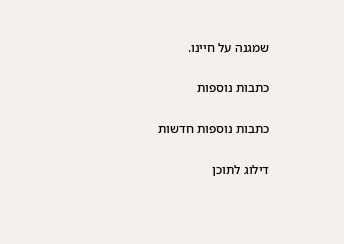שמגנה על חיינו.

כתבות נוספות

כתבות נוספות חדשות

דילוג לתוכן